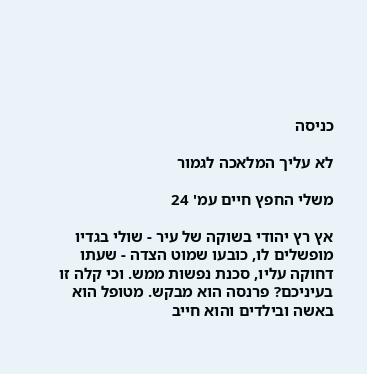כניסה

לא עליך המלאכה לגמור

משלי החפץ חיים עמ' 24

אץ רץ יהודי בשוקה של עיר - שולי בגדיו מופשלים לו, כובעו שמוט הצדה - שעתו דחוקה עליו, סכנת נפשות ממש. וכי קלה זו בעיניכם? פרנסה הוא מבקש. מטופל הוא באשה ובילדים והוא חייב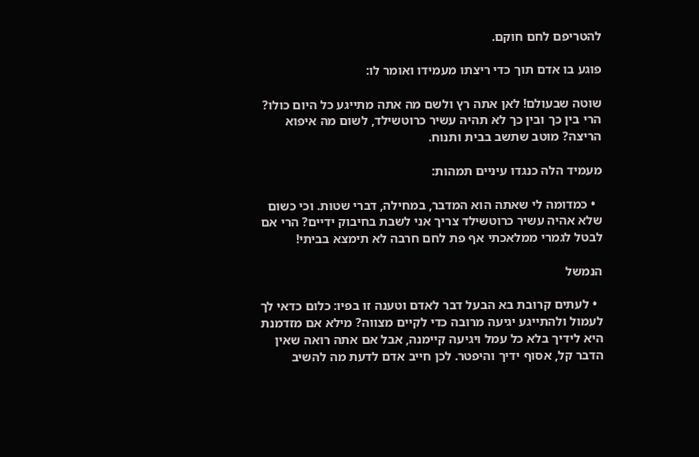להטריפם לחם חוקם.

פוגע בו אדם תוך כדי ריצתו מעמידו ואומר לו:

שוטה שבעולם! לאן אתה רץ ולשם מה אתה מתייגע כל היום כולו? הרי בין כך ובין כך לא תהיה עשיר כרוטשילד, לשום מה איפוא הריצה? מוטב שתשב בבית ותנוח.

מעמיד הלה כנגדו עיניים תמהות:

  • כמדומה לי שאתה הוא המדבר, במחילה, דברי שטות. וכי כשום שלא אהיה עשיר כרוטשילד צריך אני לשבת בחיבוק ידיים? הרי אם לבטל לגמרי ממלאכתי אף פת לחם חרבה לא תימצא בביתי!

הנמשל

  • לעתים קרובת בא הבעל דבר לאדם וטענה זו בפיו: כלום כדאי לך לעמול ולהתייגע יגיעה מרובה כדי לקיים מצווה? מילא אם מזדמנת היא לידיך בלא כל עמל ויגיעה קיימנה, אבל אם אתה רואה שאין הדבר קל, אסוף ידיך והיפטר. לכן חייב אדם לדעת מה להשיב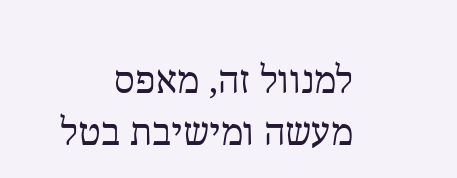למנוול זה, מאפס מעשה ומישיבת בטל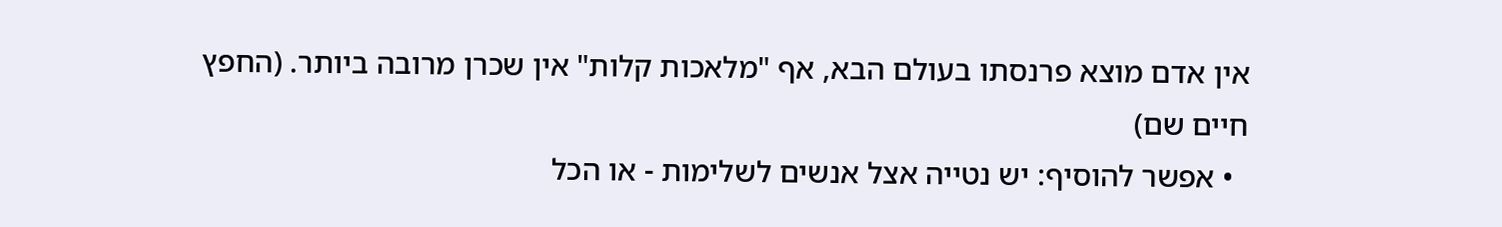אין אדם מוצא פרנסתו בעולם הבא, אף "מלאכות קלות" אין שכרן מרובה ביותר. (החפץ חיים שם)
  • אפשר להוסיף: יש נטייה אצל אנשים לשלימות - או הכל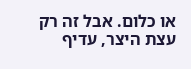או כלום. אבל זה רק עצת היצר, עדיף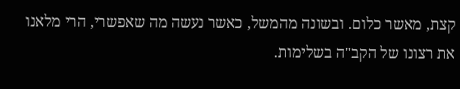קצת, מאשר כלום. ובשונה מהמשל, כאשר נעשה מה שאפשרי, הרי מלאנו את רצונו של הקב"ה בשלימות.